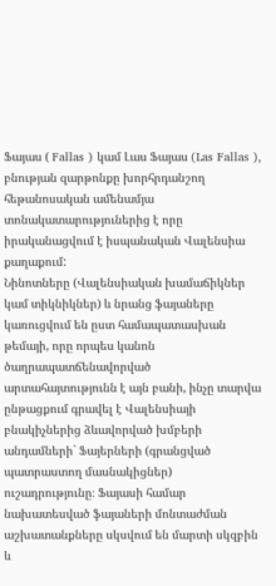Ֆայաս ( Fallas ) կամ Լաս Ֆայաս (Las Fallas ), բնության զարթոնքը խորհրդանշող հեթանոսական ամենամյա տոնակատարություներից է որը իրականացվում է իսպանական Վալենսիա քաղաքում:
Նինոտները (Վալենսիական խամաճիկներ կամ տիկնիկներ) և նրանց ֆայաները կառուցվում են ըստ համապատասխան թեմայի, որը որպես կանոն ծաղրապատճենավորված արտահայտությունն է այն բանի, ինչը տարվա ընթացքում գրավել է Վալենսիայի բնակիչներից ձևավորված խմբերի անդամների` Ֆայերների (գրանցված պատրաստող մասնակիցներ) ուշադրությունը։ Ֆայասի համար նախատեսված ֆայաների մոնտաժման աշխատանքները սկսվում են մարտի սկզբին և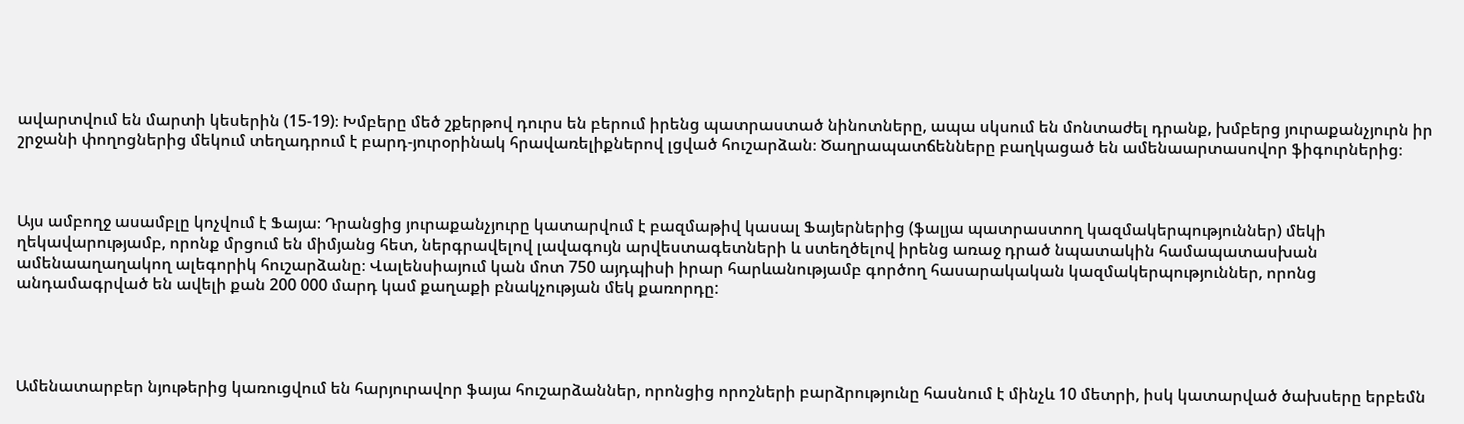ավարտվում են մարտի կեսերին (15-19)։ Խմբերը մեծ շքերթով դուրս են բերում իրենց պատրաստած նինոտները, ապա սկսում են մոնտաժել դրանք, խմբերց յուրաքանչյուրն իր շրջանի փողոցներից մեկում տեղադրում է բարդ-յուրօրինակ հրավառելիքներով լցված հուշարձան։ Ծաղրապատճենները բաղկացած են ամենաարտասովոր ֆիգուրներից։



Այս ամբողջ ասամբլը կոչվում է Ֆայա։ Դրանցից յուրաքանչյուրը կատարվում է բազմաթիվ կասալ Ֆայերներից (ֆալյա պատրաստող կազմակերպություններ) մեկի ղեկավարությամբ, որոնք մրցում են միմյանց հետ, ներգրավելով լավագույն արվեստագետների և ստեղծելով իրենց առաջ դրած նպատակին համապատասխան ամենաաղաղակող ալեգորիկ հուշարձանը։ Վալենսիայում կան մոտ 750 այդպիսի իրար հարևանությամբ գործող հասարակական կազմակերպություններ, որոնց անդամագրված են ավելի քան 200 000 մարդ կամ քաղաքի բնակչության մեկ քառորդը:




Ամենատարբեր նյութերից կառուցվում են հարյուրավոր ֆայա հուշարձաններ, որոնցից որոշների բարձրությունը հասնում է մինչև 10 մետրի, իսկ կատարված ծախսերը երբեմն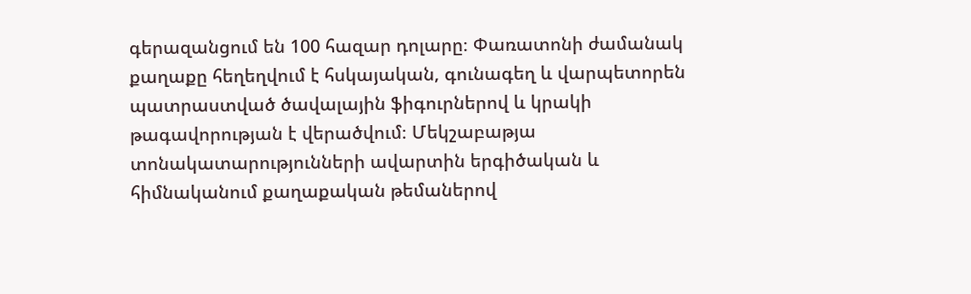գերազանցում են 100 հազար դոլարը։ Փառատոնի ժամանակ քաղաքը հեղեղվում է հսկայական, գունագեղ և վարպետորեն պատրաստված ծավալային ֆիգուրներով և կրակի թագավորության է վերածվում։ Մեկշաբաթյա տոնակատարությունների ավարտին երգիծական և հիմնականում քաղաքական թեմաներով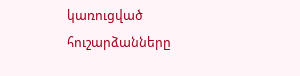կառուցված հուշարձանները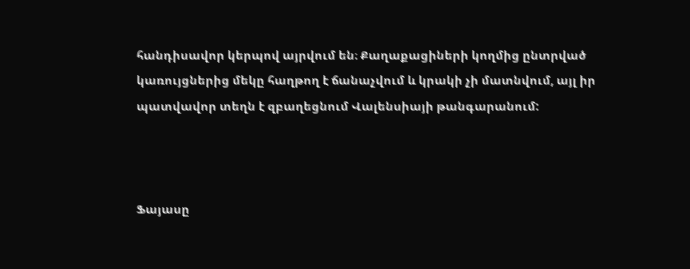հանդիսավոր կերպով այրվում են։ Քաղաքացիների կողմից ընտրված կառույցներից մեկը հաղթող է ճանաչվում և կրակի չի մատնվում, այլ իր պատվավոր տեղն է զբաղեցնում Վալենսիայի թանգարանում:



Ֆայասը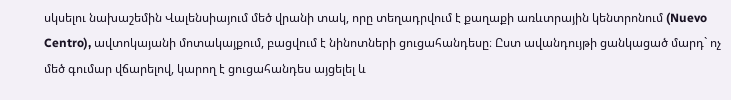սկսելու նախաշեմին Վալենսիայում մեծ վրանի տակ, որը տեղադրվում է քաղաքի առևտրային կենտրոնում (Nuevo Centro), ավտոկայանի մոտակայքում, բացվում է նինոտների ցուցահանդեսը։ Ըստ ավանդույթի ցանկացած մարդ` ոչ մեծ գումար վճարելով, կարող է ցուցահանդես այցելել և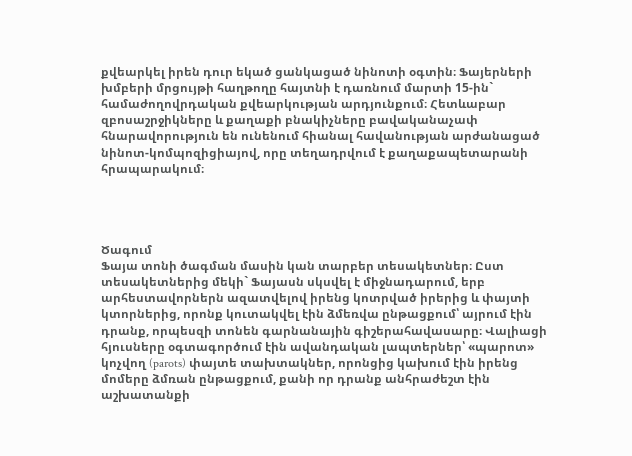քվեարկել իրեն դուր եկած ցանկացած նինոտի օգտին։ Ֆայերների խմբերի մրցույթի հաղթողը հայտնի է դառնում մարտի 15-ին` համաժողովրդական քվեարկության արդյունքում։ Հետևաբար զբոսաշրջիկները և քաղաքի բնակիչները բավականաչափ հնարավորություն են ունենում հիանալ հավանության արժանացած նինոտ-կոմպոզիցիայով, որը տեղադրվում է քաղաքապետարանի հրապարակում։




Ծագում
Ֆայա տոնի ծագման մասին կան տարբեր տեսակետներ։ Ըստ տեսակետներից մեկի` Ֆայասն սկսվել է միջնադարում, երբ արհեստավորներն ազատվելով իրենց կոտրված իրերից և փայտի կտորներից, որոնք կուտակվել էին ձմեռվա ընթացքում՝ այրում էին դրանք, որպեսզի տոնեն գարնանային գիշերահավասարը։ Վալիացի հյուսները օգտագործում էին ավանդական լապտերներ՝ «պարոտ» կոչվող (parots) փայտե տախտակներ, որոնցից կախում էին իրենց մոմերը ձմռան ընթացքում, քանի որ դրանք անհրաժեշտ էին աշխատանքի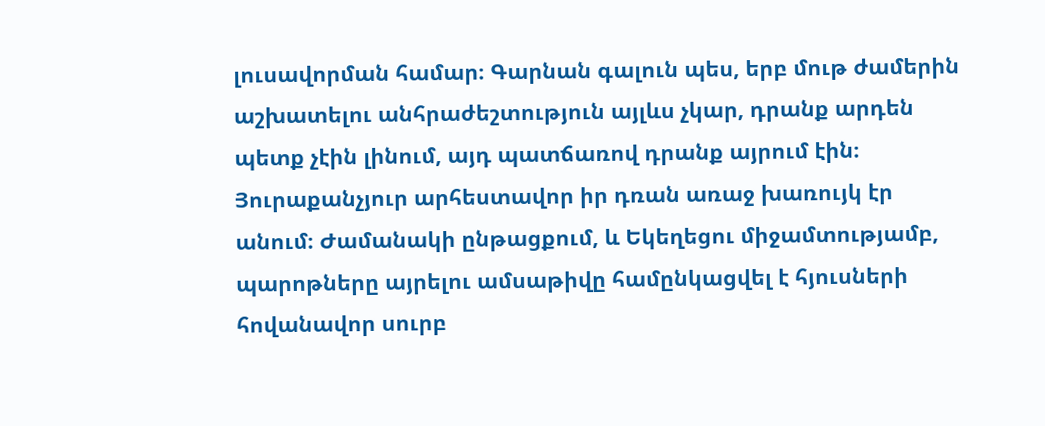լուսավորման համար։ Գարնան գալուն պես, երբ մութ ժամերին աշխատելու անհրաժեշտություն այլևս չկար, դրանք արդեն պետք չէին լինում, այդ պատճառով դրանք այրում էին։ Յուրաքանչյուր արհեստավոր իր դռան առաջ խառույկ էր անում։ Ժամանակի ընթացքում, և Եկեղեցու միջամտությամբ, պարոթները այրելու ամսաթիվը համընկացվել է հյուսների հովանավոր սուրբ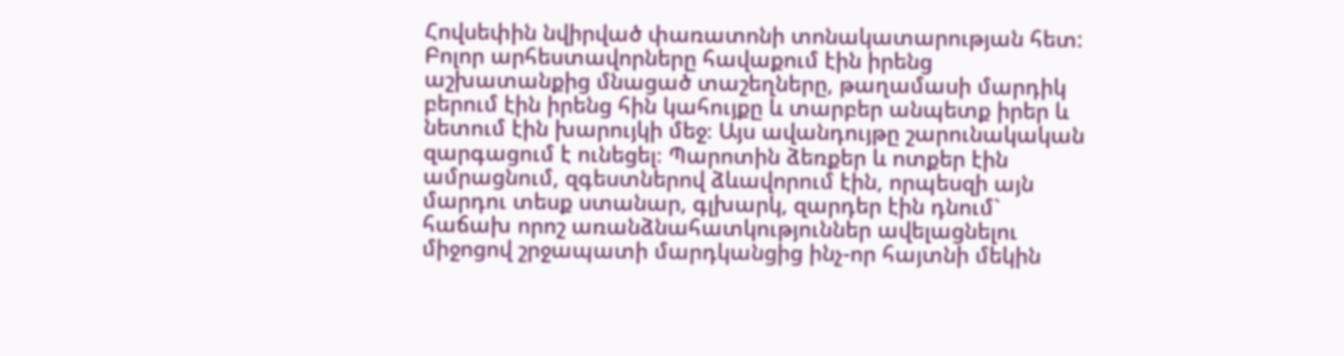Հովսեփին նվիրված փառատոնի տոնակատարության հետ: Բոլոր արհեստավորները հավաքում էին իրենց աշխատանքից մնացած տաշեղները, թաղամասի մարդիկ բերում էին իրենց հին կահույքը և տարբեր անպետք իրեր և նետում էին խարույկի մեջ։ Այս ավանդույթը շարունակական զարգացում է ունեցել։ Պարոտին ձեռքեր և ոտքեր էին ամրացնում, զգեստներով ձևավորում էին, որպեսզի այն մարդու տեսք ստանար, գլխարկ, զարդեր էին դնում` հաճախ որոշ առանձնահատկություններ ավելացնելու միջոցով շրջապատի մարդկանցից ինչ-որ հայտնի մեկին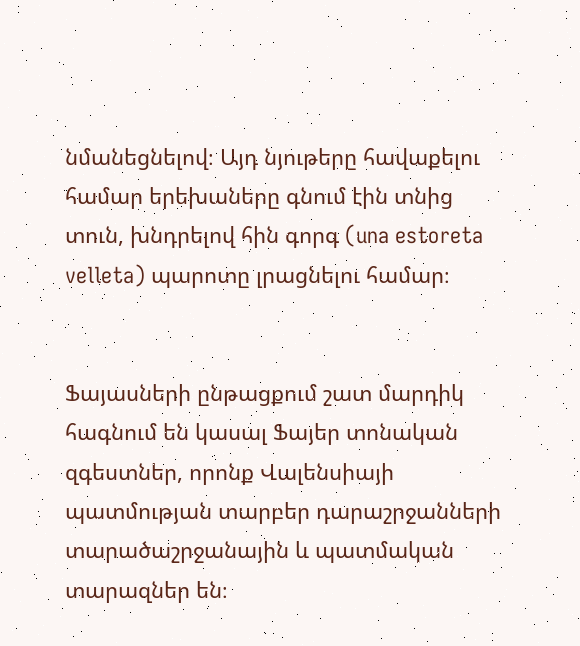նմանեցնելով։ Այդ նյութերը հավաքելու համար երեխաները գնում էին տնից տուն, խնդրելով հին գորգ (una estoreta velleta) պարոտը լրացնելու համար։


Ֆայասների ընթացքում շատ մարդիկ հագնում են կասալ Ֆայեր տոնական զգեստներ, որոնք Վալենսիայի պատմության տարբեր դարաշրջանների տարածաշրջանային և պատմական տարազներ են։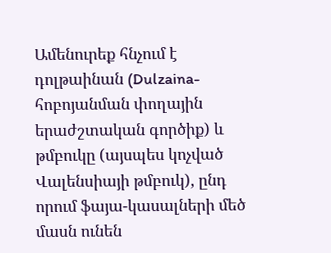Ամենուրեք հնչում է դոլթաինան (Dulzaina-հոբոյանման փողային երաժշտական գործիք) և թմբուկը (այսպես կոչված Վալենսիայի թմբուկ), ընդ որում ֆայա-կասալների մեծ մասն ունեն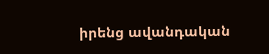իրենց ավանդական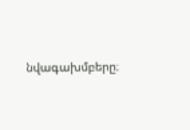նվագախմբերը։